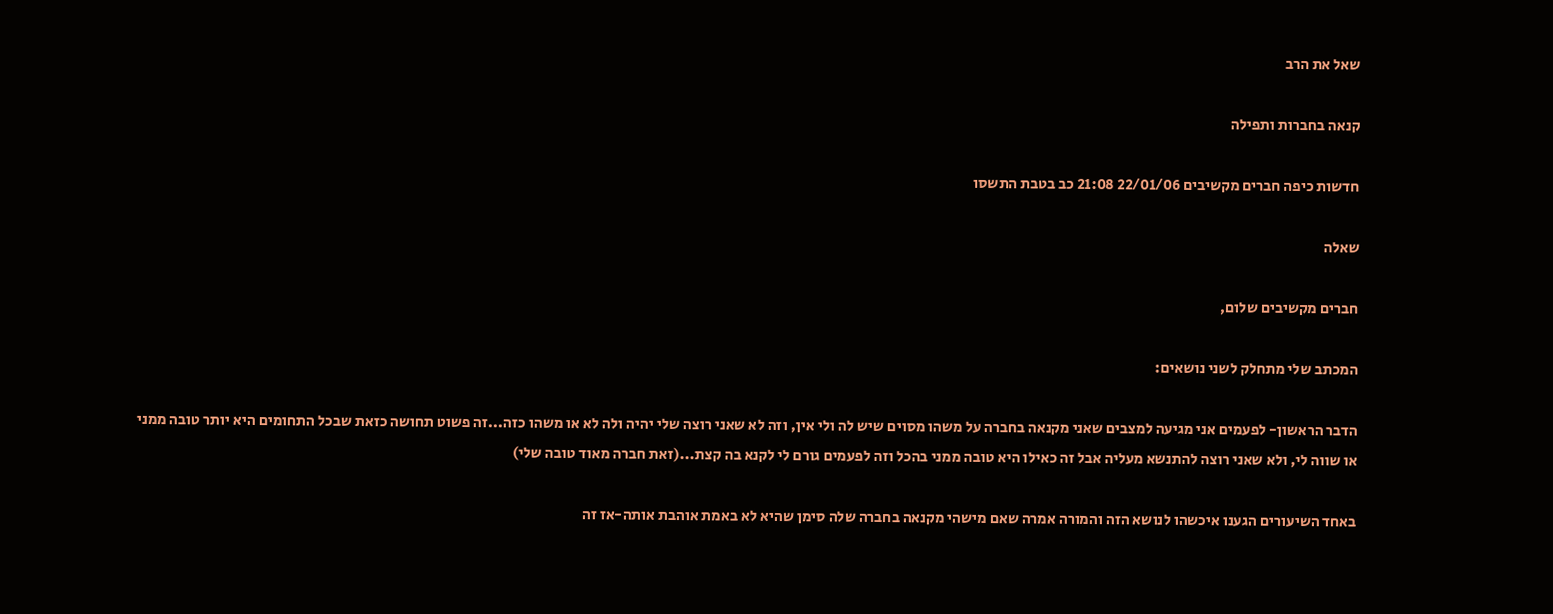שאל את הרב

קנאה בחברות ותפילה

חדשות כיפה חברים מקשיבים 22/01/06 21:08 כב בטבת התשסו

שאלה

חברים מקשיבים שלום,

המכתב שלי מתחלק לשני נושאים:

הדבר הראשון- לפעמים אני מגיעה למצבים שאני מקנאה בחברה על משהו מסוים שיש לה ולי אין, וזה לא שאני רוצה שלי יהיה ולה לא או משהו כזה...זה פשוט תחושה כזאת שבכל התחומים היא יותר טובה ממני או שווה לי, ולא שאני רוצה להתנשא מעליה אבל זה כאילו היא טובה ממני בהכל וזה לפעמים גורם לי לקנא בה קצת...(זאת חברה מאוד טובה שלי)

באחד השיעורים הגענו איכשהו לנושא הזה והמורה אמרה שאם מישהי מקנאה בחברה שלה סימן שהיא לא באמת אוהבת אותה-אז זה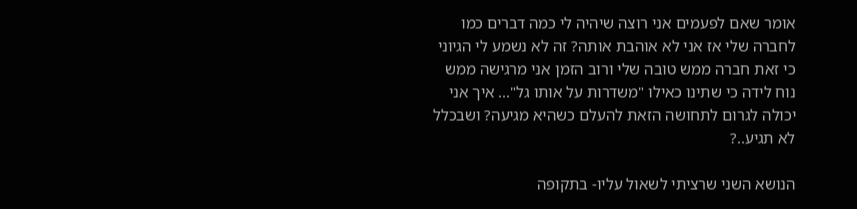אומר שאם לפעמים אני רוצה שיהיה לי כמה דברים כמו לחברה שלי אז אני לא אוהבת אותה? זה לא נשמע לי הגיוני כי זאת חברה ממש טובה שלי ורוב הזמן אני מרגישה ממש נוח לידה כי שתינו כאילו "משדרות על אותו גל"... איך אני יכולה לגרום לתחושה הזאת להעלם כשהיא מגיעה? ושבכלל לא תגיע..?

הנושא השני שרציתי לשאול עליו- בתקופה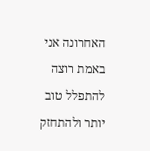האחרונה אני באמת רוצה להתפלל טוב יותר ולהתחזק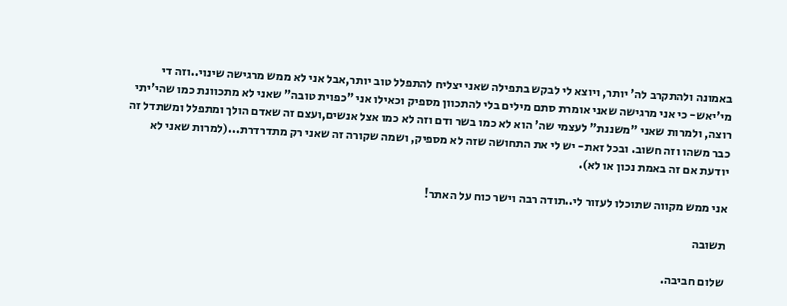באמונה ולהתקרב לה' יותר, ויוצא לי לבקש בתפילה שאני יצליח להתפלל טוב יותר,אבל אני לא ממש מרגישה שינוי..וזה די מי'יאש- כי אני מרגישה שאני אומרת סתם מילים בלי להתכוון מספיק וכאילו אני "כפוית טובה" שאני לא מתכוונת כמו שהי'יתי רוצה, ולמרות שאני "משננת" לעצמי שה' הוא לא כמו בשר ודם וזה לא כמו אצל אנשים,ועצם זה שאדם הולך ומתפלל ומשתדל זה כבר משהו וזה חשוב. ובכל זאת- יש לי את התחושה שזה לא מספיק, ושמה שקורה זה שאני רק מתדרדרת...(למרות שאני לא יודעת אם זה באמת נכון או לא).

אני ממש מקווה שתוכלו לעזור לי..תודה רבה וישר כוח על האתר!

תשובה

שלום חביבה.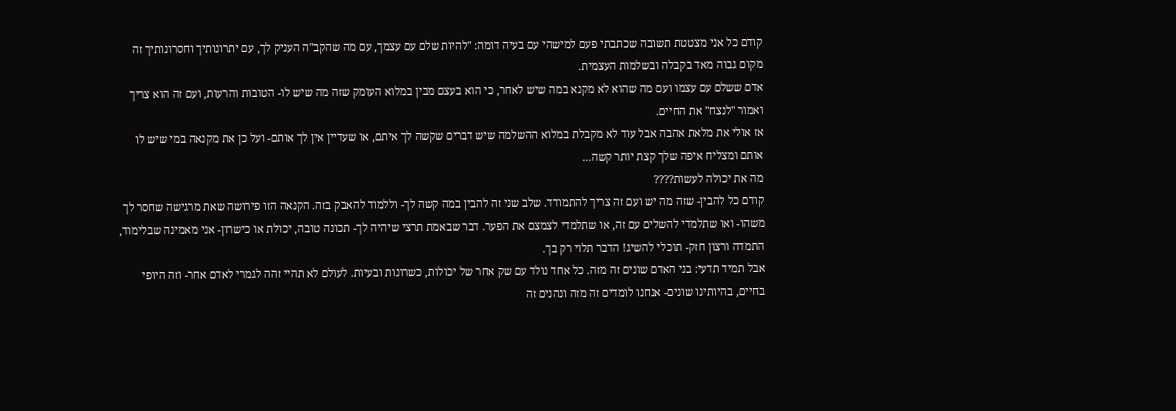קודם כל אני מצטטת תשובה שכתבתי פעם למישהי עם בעיה דומה: "להיות שלם עם עצמך, עם מה שהקב"ה העניק לך, עם יתרונותיך וחסרונותיך זה מקום גבוה מאד בקבלה ובשלמות העצמית.
אדם ששלם עם עצמו ועם מה שהוא לא מקנא במה שיש לאחר, כי הוא בעצם מבין במלוא העומק שזה מה שיש לו- הטובות והרעות, ועם זה הוא צריך ואמור "לנצח" את החיים.
אז אולי את מלאת אהבה אבל עוד לא מקבלת במלוא ההשלמה שיש דברים שקשה לך איתם, או שעדיין אין לך אותם- ועל כן את מקנאה במי שיש לו אותם ומצליח איפה שלך קצת יותר קשה...
מה את יכולה לעשות????
קודם כל להבין- שזה מה יש ועם זה צריך להתמודד. שלב שני זה להבין במה קשה לך- וללמוד להאבק בזה. הקנאה הזו פירושה שאת מרגישה שחסר לך משהו- ואו שתלמדי להשלים עם זה, או שתלמדי לצמצם את הפער. דבר שבאמת תרצי שיהיה לך- תכונה טובה, יכולת או כישרון- אני מאמינה שבלימוד, התמדה ורצון חזק- תוכלי להשיג! הדבר תלוי רק בך.
אבל תמיד תדעי: בני האדם שונים זה מזה. כל אחד נולד עם שק אחר של יכולות, כשרונות ובעיות. לעולם לא תהיי זהה לגמרי לאדם אחר- וזה היופי בחיים, בהיותינו שונים- אנחנו לומדים זה מזה ונהנים זה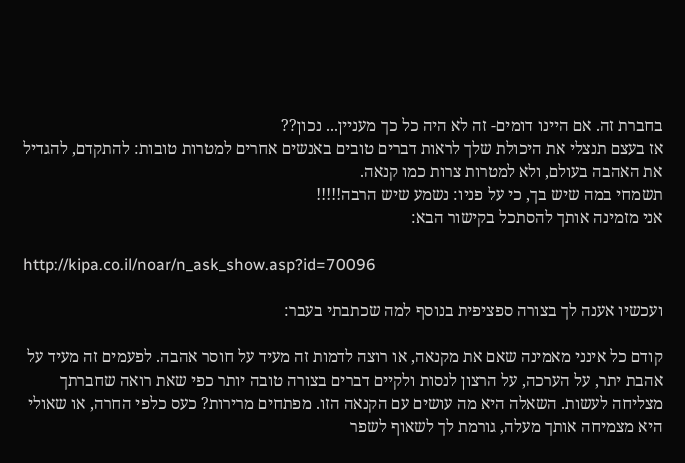בחברת זה. אם היינו דומים- זה לא היה כל כך מעניין... נכון??
אז בעצם תנצלי את היכולת שלך לראות דברים טובים באנשים אחרים למטרות טובות: להתקדם, להגדיל את האהבה בעולם, ולא למטרות צרות כמו קנאה.
תשמחי במה שיש בך, כי על פניו: נשמע שיש הרבה!!!!!
אני מזמינה אותך להסתכל בקישור הבא:

http://kipa.co.il/noar/n_ask_show.asp?id=70096

ועכשיו אענה לך בצורה ספציפית בנוסף למה שכתבתי בעבר:

קודם כל אינני מאמינה שאם את מקנאה, או רוצה לדמות זה מעיד על חוסר אהבה. לפעמים זה מעיד על אהבת יתר, על הערכה, על הרצון לנסות ולקיים דברים בצורה טובה יותר כפי שאת רואה שחברתך מצליחה לעשות. השאלה היא מה עושים עם הקנאה הזו. מפתחים מרירות? כעס כלפי החרה, או שאולי היא מצמיחה אותך מעלה, גורמת לך לשאוף לשפר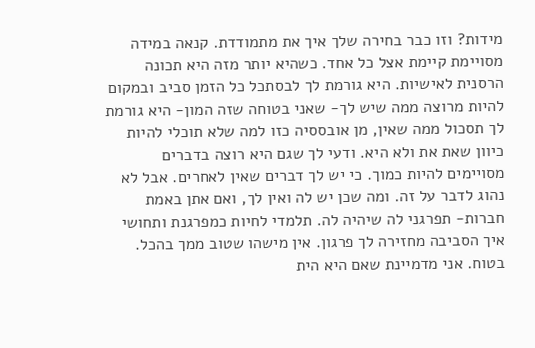מידות? וזו כבר בחירה שלך איך את מתמודדת. קנאה במידה מסויימת קיימת אצל כל אחד. כשהיא יותר מזה היא תכונה הרסנית לאישיות. היא גורמת לך לבסתכל כל הזמן סביב ובמקום להיות מרוצה ממה שיש לך- שאני בטוחה שזה המון- היא גורמת לך תסכול ממה שאין, מן אובססיה כזו למה שלא תוכלי להיות כיוון שאת את ולא היא. ודעי לך שגם היא רוצה בדברים מסויימים להיות כמוך. כי יש לך דברים שאין לאחרים. אבל לא נהוג לדבר על זה. ומה שכן יש לה ואין לך, ואם אתן באמת חברות- תפרגני לה שיהיה לה. תלמדי לחיות כמפרגנת ותחושי איך הסביבה מחזירה לך פרגון. אין מישהו שטוב ממך בהכל. בטוח. אני מדמיינת שאם היא הית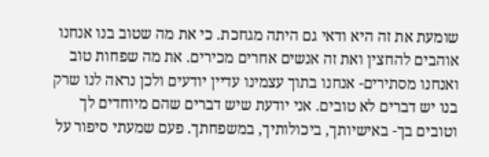שומעת את זה היא ודאי גם היתה מגחכת. כי את מה שטוב בנו אנחנו אוהבים להחצין ואת זה אנשים אחרים מכירים. את מה שפחות טוב ואנחנו מסתירים- אנחנו בתוך עצמינו עדיין יודעים ולכן נראה לנו שרק בנו יש דברים לא טובים. אני יודעת שיש דברים שהם מיוחדים לך וטובים בך- באישיותך, ביכולותיך, במשפחתך. פעם שמעתי סיפור על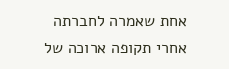אחת שאמרה לחברתה אחרי תקופה ארוכה של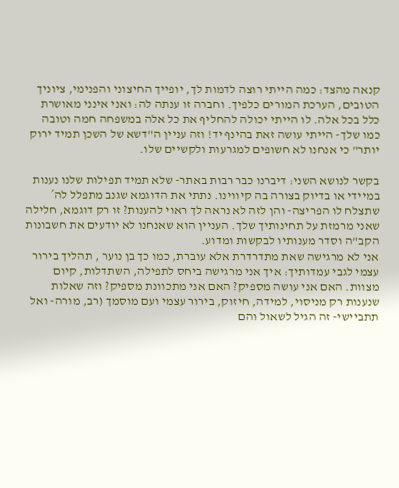קנאה מהצד: כמה הייתי רוצה לדמות לך, יופייך החיצוני והפנימי, ציוניך הטובים, הערכת המורים כלפיך. וחברה זו ענתה לה: ואני אינני מאושרת כלל בכל אלה. לו הייתי יכולה להחליף את כל אלה במשפחה חמה וטובה כמו שלך- הייתי עושה זאת בהינף יד! וזה עניין ה"דשא של השכן תמיד ירוק יותר" כי אנחנו לא חשופים למגרעות ולקשיים שלו.

בקשר לנושא השני: דיברנו כבר רבות באתר- שלא תמיד תפילות שלנו נענות במיידי או בדיוק בצורה בה קיווינו. נתתי את הדוגמא שגנב מתפלל לה´ שתצלח לו הפריצה- והן לזה לא נראה לך ראוי להענות? זו רק דוגמא, חלילה שאני מרמזת על תחינותיך שלך. העניין הוא שאנחנו לא יודעים את חשבונות הקב"ה וסדר מענותיו לבקשות ומדוע.
אני לא מרגישה שאת מתדרדרת אלא עוברת, כמו כך בן נוער , תהליך בירור עצמי לגבי עמדותיך: איך אני מרגישה ביחס לתפילה, השתדלות, קיום מצוות. האם אני עושה מספיק? האם אני מתכוונת מספיק? וזה שאלות שנענות רק מניסוי, למידה, חיזוק, בירור עצמי ועם מוסמך (רב, מורה- ואל תתביישי- זה הגיל לשאול והם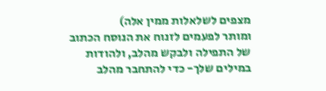מצפים לשלאלות ממין אלה)
ומותר לפעמים לזנוח את הנוסח הכתוב של התפילה ולבקש מהלב, ולהודות במילים שלך- כדי להתחבר מהלב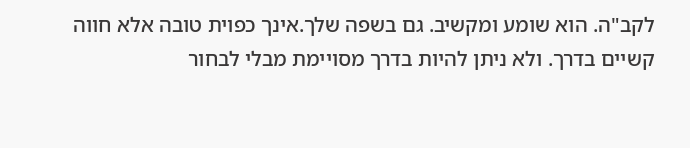לקב"ה. הוא שומע ומקשיב. גם בשפה שלך.אינך כפוית טובה אלא חווה קשיים בדרך. ולא ניתן להיות בדרך מסויימת מבלי לבחור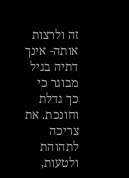זה ולרצות אותה- אינך דתיה בגיל מבוגר כי כך גדלת וחונכת. את צריכה לתהוהת ולטעות,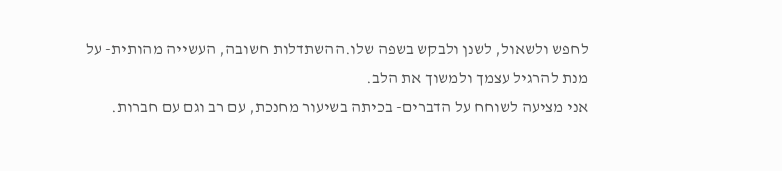לחפש ולשאול, לשנן ולבקש בשפה שלו.ההשתדלות חשובה, העשייה מהותית- על מנת להרגיל עצמך ולמשוך את הלב.
אני מציעה לשוחח על הדברים- בכיתה בשיעור מחנכת, עם רב וגם עם חברות.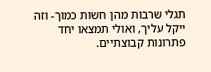תגלי שרבות מהן חשות כמוך- וזה ייקל עליך, ואולי תמצאו יחד פתרונות קבוצתיים.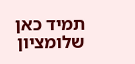תמיד כאן
שלומציון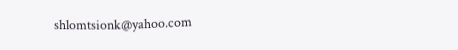shlomtsionk@yahoo.com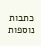כתבות נוספות